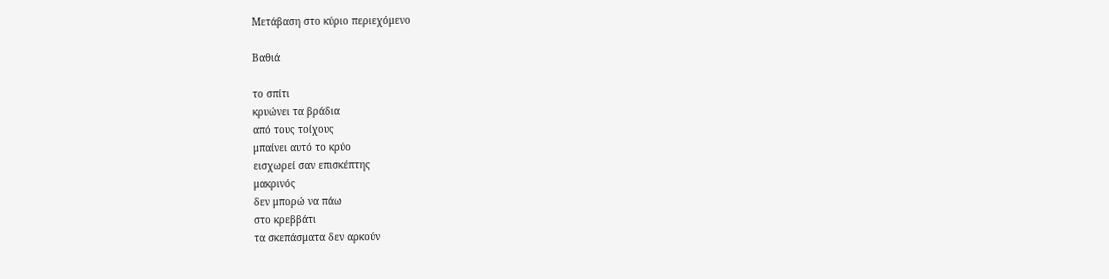Μετάβαση στο κύριο περιεχόμενο

Βαθιά

το σπίτι
κρυώνει τα βράδια
από τους τοίχους
μπαίνει αυτό το κρύο
εισχωρεί σαν επισκέπτης
μακρινός
δεν μπορώ να πάω
στο κρεββάτι
τα σκεπάσματα δεν αρκούν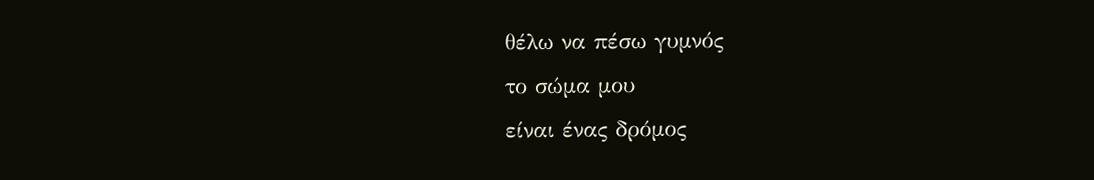θέλω να πέσω γυμνός
το σώμα μου
είναι ένας δρόμος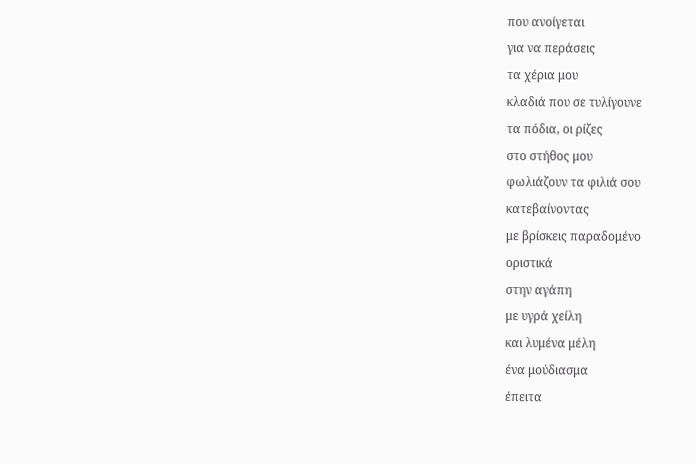που ανοίγεται
για να περάσεις
τα χέρια μου
κλαδιά που σε τυλίγουνε
τα πόδια, οι ρίζες
στο στήθος μου
φωλιάζουν τα φιλιά σου
κατεβαίνοντας
με βρίσκεις παραδομένο
οριστικά
στην αγάπη
με υγρά χείλη
και λυμένα μέλη
ένα μούδιασμα
έπειτα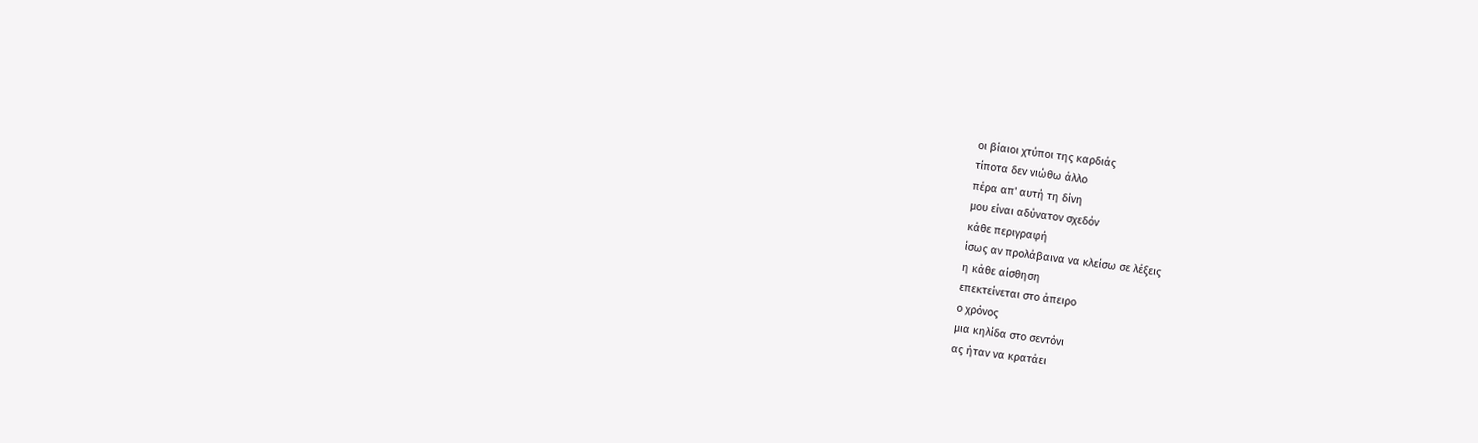οι βίαιοι χτύποι της καρδιάς
τίποτα δεν νιώθω άλλο
πέρα απ' αυτή τη δίνη
μου είναι αδύνατον σχεδόν
κάθε περιγραφή
ίσως αν προλάβαινα να κλείσω σε λέξεις
η κάθε αίσθηση
επεκτείνεται στο άπειρο
ο χρόνος
μια κηλίδα στο σεντόνι
ας ήταν να κρατάει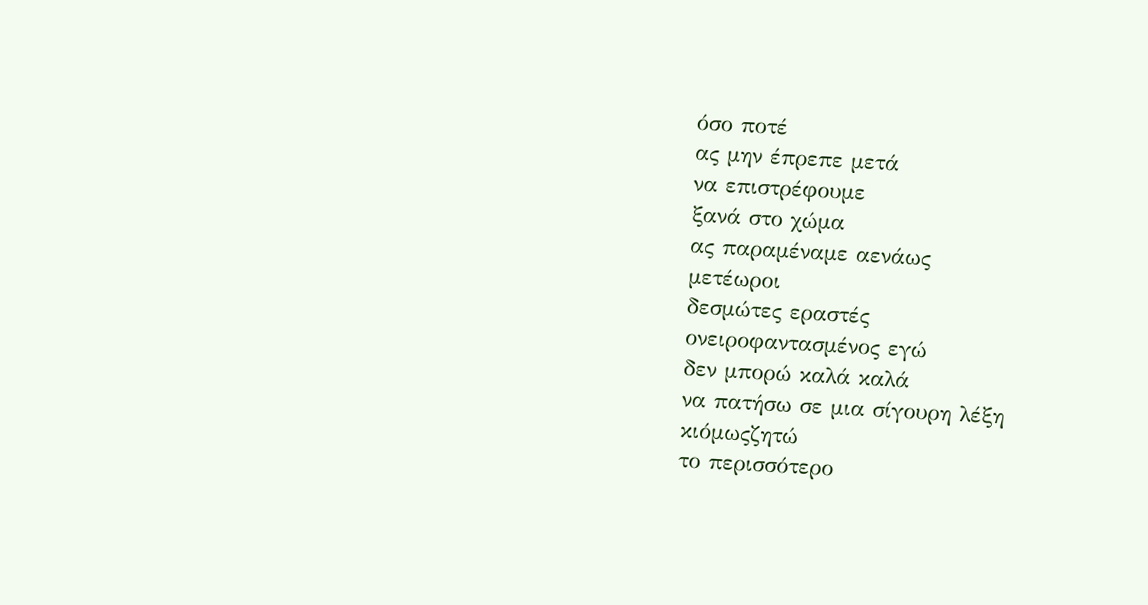όσο ποτέ
ας μην έπρεπε μετά
να επιστρέφουμε
ξανά στο χώμα
ας παραμέναμε αενάως
μετέωροι
δεσμώτες εραστές
ονειροφαντασμένος εγώ
δεν μπορώ καλά καλά
να πατήσω σε μια σίγουρη λέξη
κιόμωςζητώ
το περισσότερο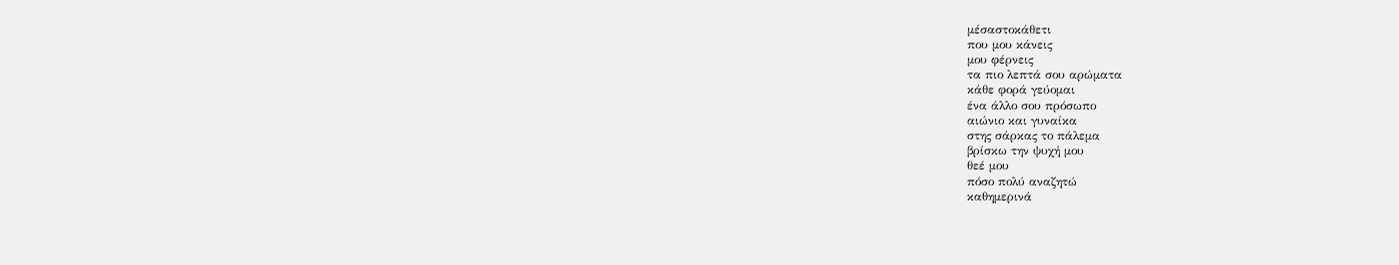μέσαστοκάθετι
που μου κάνεις
μου φέρνεις
τα πιο λεπτά σου αρώματα
κάθε φορά γεύομαι
ένα άλλο σου πρόσωπο
αιώνιο και γυναίκα
στης σάρκας το πάλεμα
βρίσκω την ψυχή μου
θεέ μου
πόσο πολύ αναζητώ
καθημερινά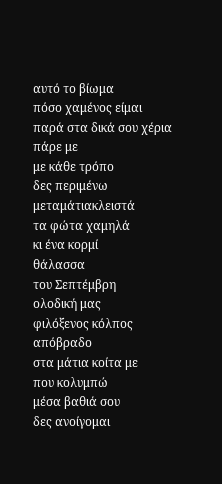αυτό το βίωμα
πόσο χαμένος είμαι
παρά στα δικά σου χέρια
πάρε με
με κάθε τρόπο
δες περιμένω
μεταμάτιακλειστά
τα φώτα χαμηλά
κι ένα κορμί
θάλασσα
του Σεπτέμβρη
ολοδική μας
φιλόξενος κόλπος
απόβραδο
στα μάτια κοίτα με
που κολυμπώ
μέσα βαθιά σου
δες ανοίγομαι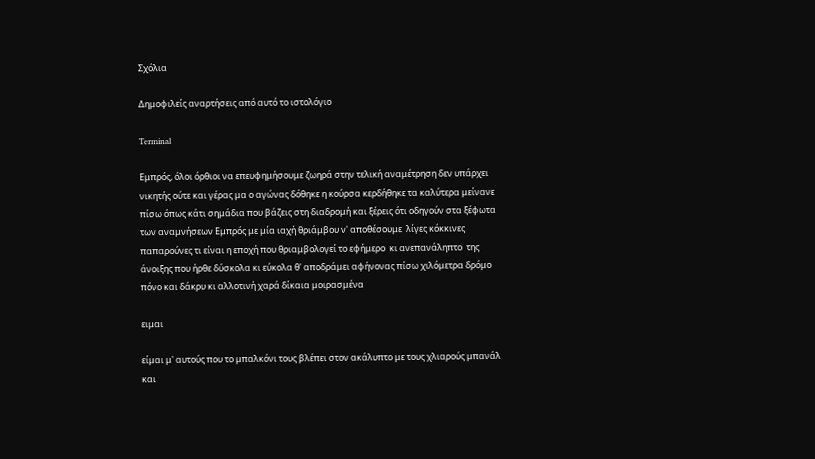Σχόλια

Δημοφιλείς αναρτήσεις από αυτό το ιστολόγιο

Terminal

Εμπρός, όλοι όρθιοι να επευφημήσουμε ζωηρά στην τελική αναμέτρηση δεν υπάρχει νικητής ούτε και γέρας μα ο αγώνας δόθηκε η κούρσα κερδήθηκε τα καλύτερα μείνανε πίσω όπως κάτι σημάδια που βάζεις στη διαδρομή και ξέρεις ότι οδηγούν στα ξέφωτα των αναμνήσεων Εμπρός με μία ιαχή θριάμβου ν' αποθέσουμε  λίγες κόκκινες παπαρούνες τι είναι η εποχή που θριαμβολογεί το εφήμερο  κι ανεπανάληπτο  της άνοιξης που ήρθε δύσκολα κι εύκολα θ' αποδράμει αφήνονας πίσω χιλόμετρα δρόμο πόνο και δάκρυ κι αλλοτινή χαρά δίκαια μοιρασμένα

ειμαι

είμαι μ' αυτούς που το μπαλκόνι τους βλέπει στον ακάλυπτο με τους χλιαρούς μπανάλ και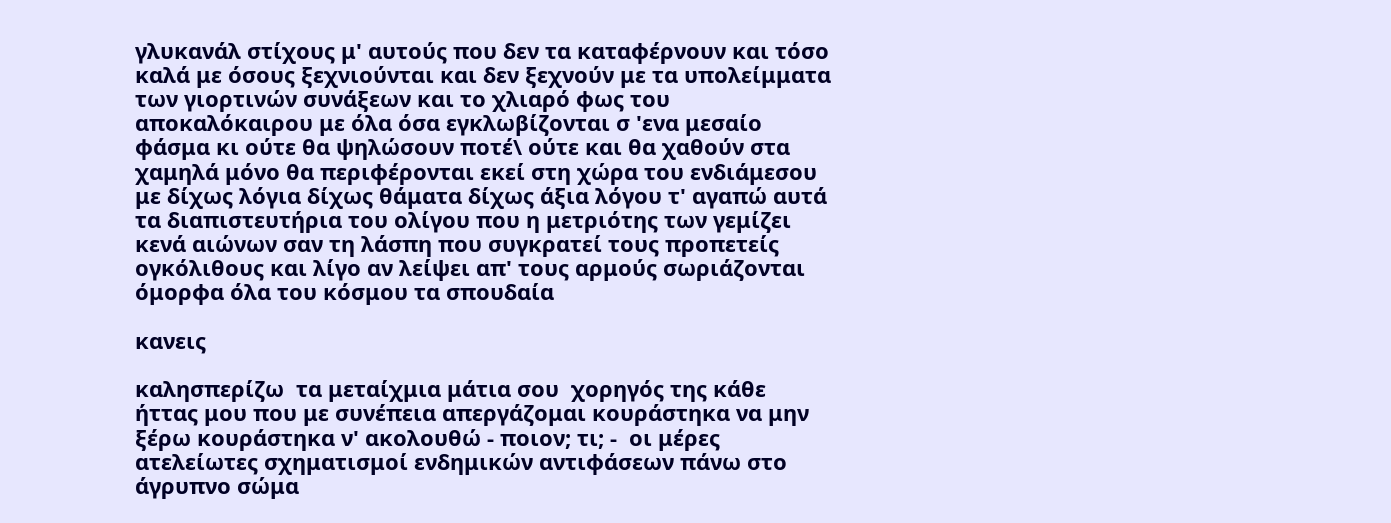γλυκανάλ στίχους μ' αυτούς που δεν τα καταφέρνουν και τόσο καλά με όσους ξεχνιούνται και δεν ξεχνούν με τα υπολείμματα  των γιορτινών συνάξεων και το χλιαρό φως του αποκαλόκαιρου με όλα όσα εγκλωβίζονται σ 'ενα μεσαίο φάσμα κι ούτε θα ψηλώσουν ποτέ\ ούτε και θα χαθούν στα χαμηλά μόνο θα περιφέρονται εκεί στη χώρα του ενδιάμεσου με δίχως λόγια δίχως θάματα δίχως άξια λόγου τ' αγαπώ αυτά τα διαπιστευτήρια του ολίγου που η μετριότης των γεμίζει κενά αιώνων σαν τη λάσπη που συγκρατεί τους προπετείς ογκόλιθους και λίγο αν λείψει απ' τους αρμούς σωριάζονται όμορφα όλα του κόσμου τα σπουδαία

κανεις

καλησπερίζω  τα μεταίχμια μάτια σου  χορηγός της κάθε ήττας μου που με συνέπεια απεργάζομαι κουράστηκα να μην ξέρω κουράστηκα ν' ακολουθώ - ποιον; τι; -  οι μέρες ατελείωτες σχηματισμοί ενδημικών αντιφάσεων πάνω στο άγρυπνο σώμα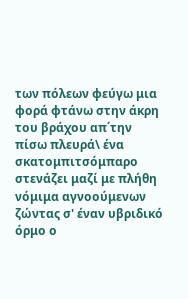των πόλεων φεύγω μια φορά φτάνω στην άκρη του βράχου απ΄την πίσω πλευρά\ ένα σκατομπιτσόμπαρο στενάζει μαζί με πλήθη νόμιμα αγνοούμενων ζώντας σ' έναν υβριδικό όρμο ο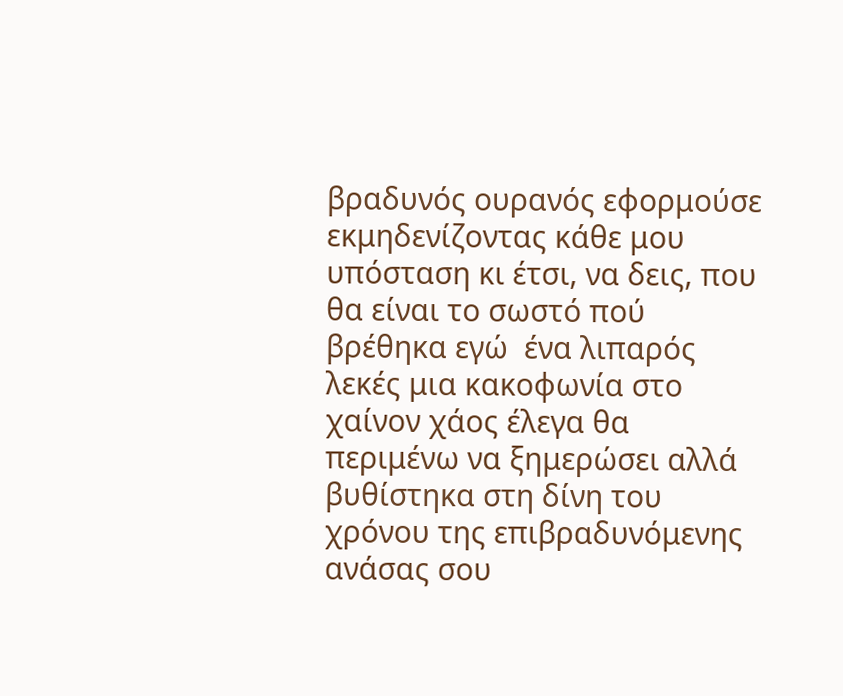βραδυνός ουρανός εφορμούσε εκμηδενίζοντας κάθε μου υπόσταση κι έτσι, να δεις, που θα είναι το σωστό πού βρέθηκα εγώ  ένα λιπαρός λεκές μια κακοφωνία στο χαίνον χάος έλεγα θα περιμένω να ξημερώσει αλλά βυθίστηκα στη δίνη του χρόνου της επιβραδυνόμενης ανάσας σου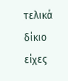τελικά δίκιο είχες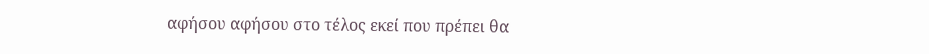αφήσου αφήσου στο τέλος εκεί που πρέπει θα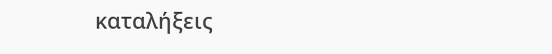καταλήξεις